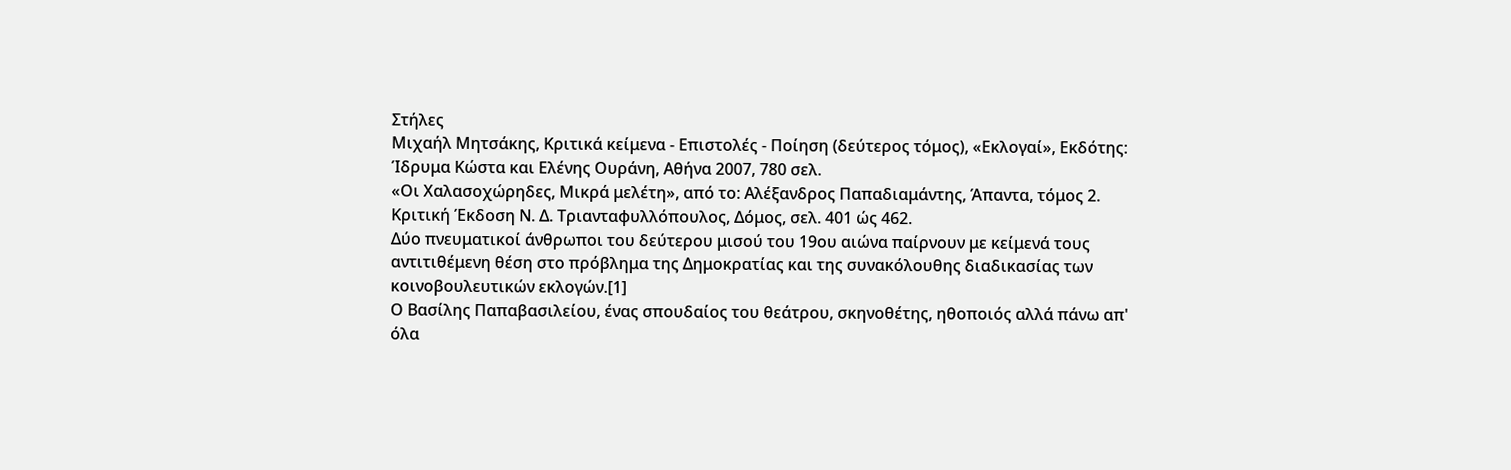Στήλες
Μιχαήλ Μητσάκης, Κριτικά κείμενα - Επιστολές - Ποίηση (δεύτερος τόμος), «Εκλογαί», Εκδότης: Ίδρυμα Κώστα και Ελένης Ουράνη, Αθήνα 2007, 780 σελ.
«Οι Χαλασοχώρηδες, Μικρά μελέτη», από το: Αλέξανδρος Παπαδιαμάντης, Άπαντα, τόμος 2. Κριτική Έκδοση Ν. Δ. Τριανταφυλλόπουλος, Δόμος, σελ. 401 ώς 462.
Δύο πνευματικοί άνθρωποι του δεύτερου μισού του 19ου αιώνα παίρνουν με κείμενά τους αντιτιθέμενη θέση στο πρόβλημα της Δημοκρατίας και της συνακόλουθης διαδικασίας των κοινοβουλευτικών εκλογών.[1]
Ο Βασίλης Παπαβασιλείου, ένας σπουδαίος του θεάτρου, σκηνοθέτης, ηθοποιός αλλά πάνω απ' όλα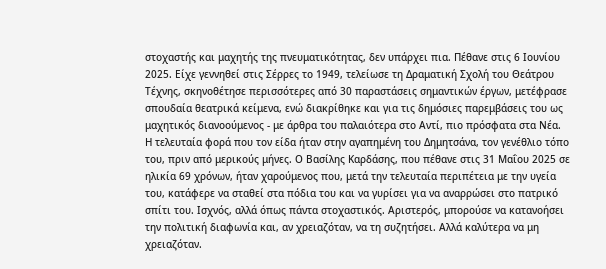στοχαστής και μαχητής της πνευματικότητας, δεν υπάρχει πια. Πέθανε στις 6 Ιουνίου 2025. Είχε γεννηθεί στις Σέρρες το 1949, τελείωσε τη Δραματική Σχολή του Θεάτρου Τέχνης, σκηνοθέτησε περισσότερες από 30 παραστάσεις σημαντικών έργων, μετέφρασε σπουδαία θεατρικά κείμενα, ενώ διακρίθηκε και για τις δημόσιες παρεμβάσεις του ως μαχητικός διανοούμενος - με άρθρα του παλαιότερα στο Αντί, πιο πρόσφατα στα Νέα.
Η τελευταία φορά που τον είδα ήταν στην αγαπημένη του Δημητσάνα, τον γενέθλιο τόπο του, πριν από μερικούς μήνες. Ο Βασίλης Καρδάσης, που πέθανε στις 31 Μαΐου 2025 σε ηλικία 69 χρόνων, ήταν χαρούμενος που, μετά την τελευταία περιπέτεια με την υγεία του, κατάφερε να σταθεί στα πόδια του και να γυρίσει για να αναρρώσει στο πατρικό σπίτι του. Ισχνός, αλλά όπως πάντα στοχαστικός. Αριστερός, μπορούσε να κατανοήσει την πολιτική διαφωνία και, αν χρειαζόταν, να τη συζητήσει. Αλλά καλύτερα να μη χρειαζόταν.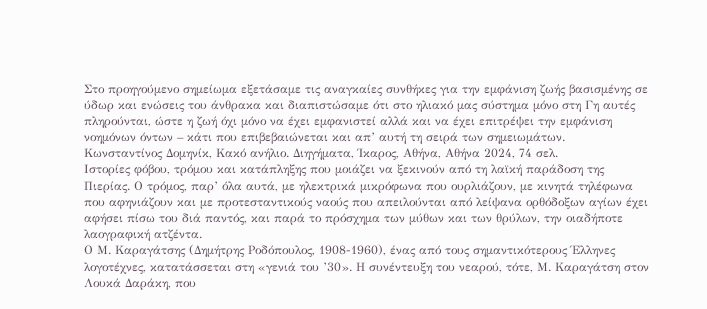Στο προηγούμενο σημείωμα εξετάσαμε τις αναγκαίες συνθήκες για την εμφάνιση ζωής βασισμένης σε ύδωρ και ενώσεις του άνθρακα και διαπιστώσαμε ότι στο ηλιακό μας σύστημα μόνο στη Γη αυτές πληρούνται, ώστε η ζωή όχι μόνο να έχει εμφανιστεί αλλά και να έχει επιτρέψει την εμφάνιση νοημόνων όντων – κάτι που επιβεβαιώνεται και απ’ αυτή τη σειρά των σημειωμάτων.
Κωνσταντίνος Δομηνίκ, Κακό ανήλιο. Διηγήματα, Ίκαρος, Αθήνα, Αθήνα 2024, 74 σελ.
Ιστορίες φόβου, τρόμου και κατάπληξης που μοιάζει να ξεκινούν από τη λαϊκή παράδοση της Πιερίας. Ο τρόμος, παρ’ όλα αυτά, με ηλεκτρικά μικρόφωνα που ουρλιάζουν, με κινητά τηλέφωνα που αφηνιάζουν και με προτεσταντικούς ναούς που απειλούνται από λείψανα ορθόδοξων αγίων έχει αφήσει πίσω του διά παντός, και παρά το πρόσχημα των μύθων και των θρύλων, την οιαδήποτε λαογραφική ατζέντα.
Ο Μ. Καραγάτσης (Δημήτρης Ροδόπουλος, 1908-1960), ένας από τους σημαντικότερους Έλληνες λογοτέχνες, κατατάσσεται στη «γενιά του ’30». Η συνέντευξη του νεαρού, τότε, Μ. Καραγάτση στον Λουκά Δαράκη, που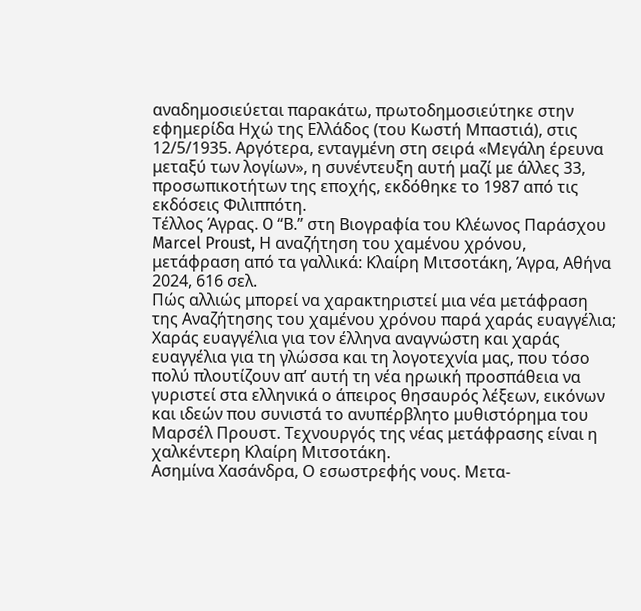αναδημοσιεύεται παρακάτω, πρωτοδημοσιεύτηκε στην εφημερίδα Ηχώ της Ελλάδος (του Κωστή Μπαστιά), στις 12/5/1935. Αργότερα, ενταγμένη στη σειρά «Μεγάλη έρευνα μεταξύ των λογίων», η συνέντευξη αυτή μαζί με άλλες 33, προσωπικοτήτων της εποχής, εκδόθηκε το 1987 από τις εκδόσεις Φιλιππότη.
Τέλλος Άγρας. O “Β.” στη Βιογραφία του Κλέωνος Παράσχου
Marcel Proust, Η αναζήτηση του χαμένου χρόνου, μετάφραση από τα γαλλικά: Κλαίρη Μιτσοτάκη, Άγρα, Αθήνα 2024, 616 σελ.
Πώς αλλιώς μπορεί να χαρακτηριστεί μια νέα μετάφραση της Αναζήτησης του χαμένου χρόνου παρά χαράς ευαγγέλια; Χαράς ευαγγέλια για τον έλληνα αναγνώστη και χαράς ευαγγέλια για τη γλώσσα και τη λογοτεχνία μας, που τόσο πολύ πλουτίζουν απ’ αυτή τη νέα ηρωική προσπάθεια να γυριστεί στα ελληνικά ο άπειρος θησαυρός λέξεων, εικόνων και ιδεών που συνιστά το ανυπέρβλητο μυθιστόρημα του Μαρσέλ Προυστ. Τεχνουργός της νέας μετάφρασης είναι η χαλκέντερη Κλαίρη Μιτσοτάκη.
Ασημίνα Χασάνδρα, Ο εσωστρεφής νους. Μετα-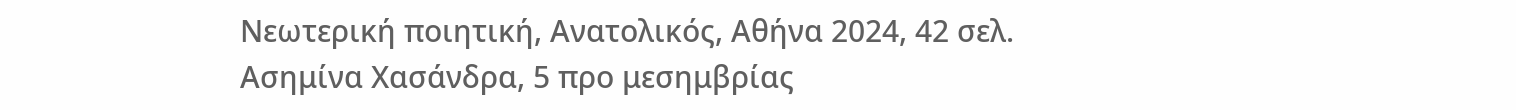Νεωτερική ποιητική, Ανατολικός, Αθήνα 2024, 42 σελ.
Ασημίνα Χασάνδρα, 5 προ μεσημβρίας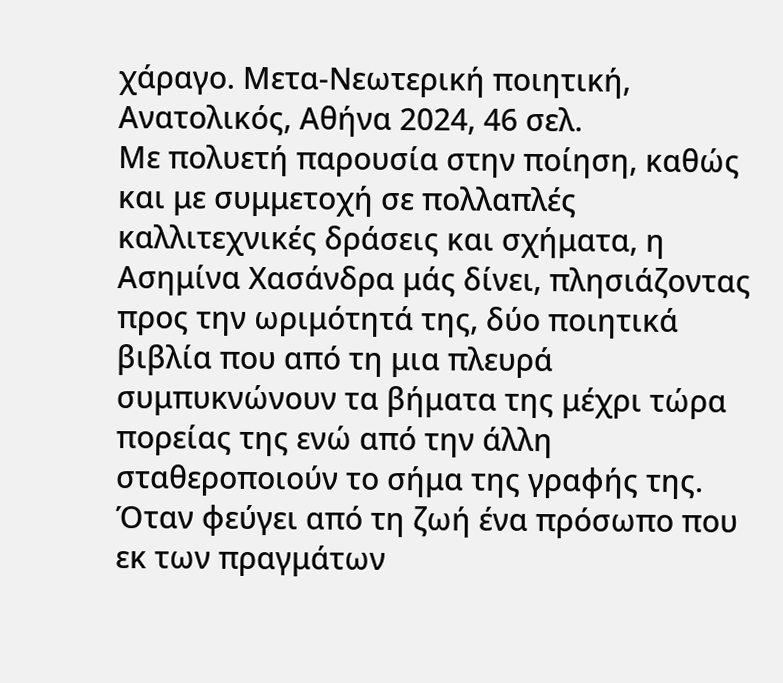χάραγο. Μετα-Νεωτερική ποιητική, Ανατολικός, Αθήνα 2024, 46 σελ.
Με πολυετή παρουσία στην ποίηση, καθώς και με συμμετοχή σε πολλαπλές καλλιτεχνικές δράσεις και σχήματα, η Ασημίνα Χασάνδρα μάς δίνει, πλησιάζοντας προς την ωριμότητά της, δύο ποιητικά βιβλία που από τη μια πλευρά συμπυκνώνουν τα βήματα της μέχρι τώρα πορείας της ενώ από την άλλη σταθεροποιούν το σήμα της γραφής της.
Όταν φεύγει από τη ζωή ένα πρόσωπο που εκ των πραγμάτων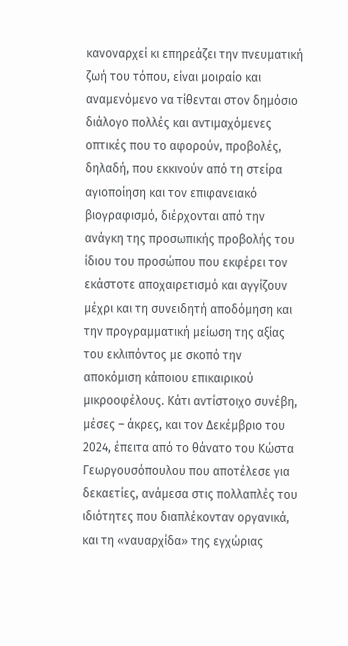κανοναρχεί κι επηρεάζει την πνευματική ζωή του τόπου, είναι μοιραίο και αναμενόμενο να τίθενται στον δημόσιο διάλογο πολλές και αντιμαχόμενες οπτικές που το αφορούν, προβολές, δηλαδή, που εκκινούν από τη στείρα αγιοποίηση και τον επιφανειακό βιογραφισμό, διέρχονται από την ανάγκη της προσωπικής προβολής του ίδιου του προσώπου που εκφέρει τον εκάστοτε αποχαιρετισμό και αγγίζουν μέχρι και τη συνειδητή αποδόμηση και την προγραμματική μείωση της αξίας του εκλιπόντος με σκοπό την αποκόμιση κάποιου επικαιρικού μικροοφέλους. Κάτι αντίστοιχο συνέβη, μέσες – άκρες, και τον Δεκέμβριο του 2024, έπειτα από το θάνατο του Κώστα Γεωργουσόπουλου που αποτέλεσε για δεκαετίες, ανάμεσα στις πολλαπλές του ιδιότητες που διαπλέκονταν οργανικά, και τη «ναυαρχίδα» της εγχώριας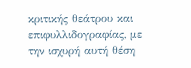κριτικής θεάτρου και επιφυλλιδογραφίας, με την ισχυρή αυτή θέση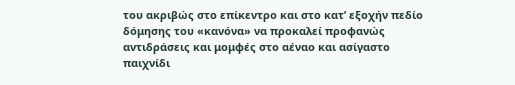του ακριβώς στο επίκεντρο και στο κατ’ εξοχήν πεδίο δόμησης του «κανόνα» να προκαλεί προφανώς αντιδράσεις και μομφές στο αέναο και ασίγαστο παιχνίδι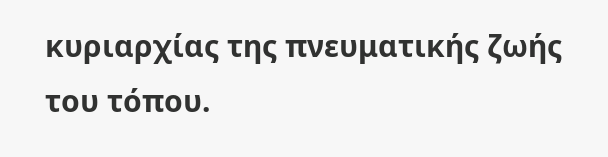κυριαρχίας της πνευματικής ζωής του τόπου.